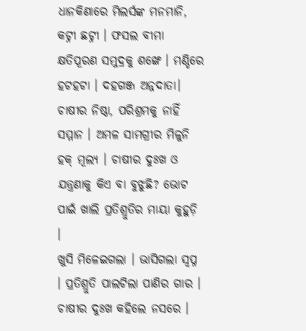ଧାନକିଣାରେ ମିଲର୍ସଙ୍କ ମନମାନି, କଟ୍ନୀ ଛଟ୍ନୀ । ଫସଲ ବୀମା କ୍ଷତିପୂରଣ ସମୁଦ୍ରକୁ ଶଙ୍ଖେ । ମଣ୍ଡିରେ ହଟହଟା । ଦହଗଞ୍ଜ ଅନ୍ନଦାତା। ଚାଷୀର ନିଷ୍ଠା, ପରିଶ୍ରମକୁ ନାହିଁ ସମ୍ମାନ । ଅମଳ ସାମଗ୍ରୀର ମିଳୁନି ହକ୍ ମୂଲ୍ୟ । ଚାଷୀର ଦୁଃଖ ଓ ଯନ୍ତ୍ରଣାକୁ କିଏ ବା ବୁଝୁଛି? ଭୋଟ ପାଇଁ ଖାଲି ପ୍ରତିଶ୍ରୁତିର ମାୟା କୁହୁଡ଼ି ।
ଖୁସି ମିଳେଇଗଲା । ଭାସିଗଲା ସ୍ୱପ୍ନ । ପ୍ରତିଶ୍ରୁତି ପାଲଟିଲା ପାଣିର ଗାର । ଚାଷୀର ଦୁଃଖ କହିଲେ ନସରେ ।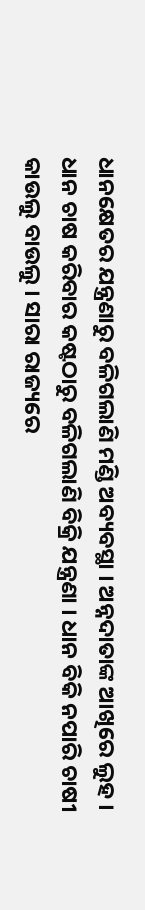ଧାନକ୍ଷେତର ଯନ୍ତ୍ରଣାରୁ ବଳିଗଲାଣି ମଣ୍ଡି ଅବ୍ୟବସ୍ଥା । ଅନ୍ନଦାତାଙ୍କ ଆଖିରେ ଲୁହ । ଧାନ ଚାଷ କରିବାର କଷ୍ଟଠାରୁ ବଳିଗଲାଣି ବିକ୍ରି ଯନ୍ତ୍ରଣା । ଧାନ ବିକି ନପାରି ଚାଷୀ କାଉଲୁ ବାଉଲୁ । ସାରା ରାଜ୍ୟରେ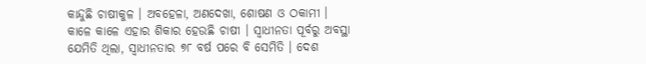କାନ୍ଦୁଛି ଚାଷୀକୁଳ । ଅବହେଳା, ଅଣଦେଖା, ଶୋଷଣ ଓ ଠକାମୀ । କାଳେ କାଳେ ଏହାର ଶିକାର ହେଉଛି ଚାଷୀ । ସ୍ୱାଧୀନତା ପୂର୍ବରୁ ଅବସ୍ଥା ଯେମିତି ଥିଲା, ସ୍ୱାଧୀନତାର ୭୮ ବର୍ଷ ପରେ ବି ସେମିତି । ଦେଶ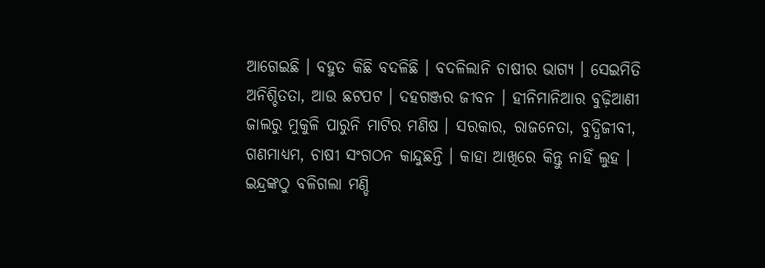ଆଗେଇଛି । ବହୁତ କିଛି ବଦଳିଛି । ବଦଳିଲାନି ଚାଷୀର ଭାଗ୍ୟ । ସେଇମିତି ଅନିଶ୍ଚିତତା, ଆଉ ଛଟପଟ । ଦହଗଞ୍ଜର ଜୀବନ । ହୀନିମାନିଆର ବୁଢ଼ିଆଣୀ ଜାଲରୁ ମୁକୁଳି ପାରୁନି ମାଟିର ମଣିଷ । ସରକାର, ରାଜନେତା, ବୁଦ୍ଧିଜୀବୀ, ଗଣମାଧ୍ୟମ, ଚାଷୀ ସଂଗଠନ କାନ୍ଦୁଛନ୍ତି । କାହା ଆଖିରେ କିନ୍ତୁ ନାହିଁ ଲୁହ ।
ଇନ୍ଦ୍ରଙ୍କଠୁ ବଳିଗଲା ମଣ୍ଡି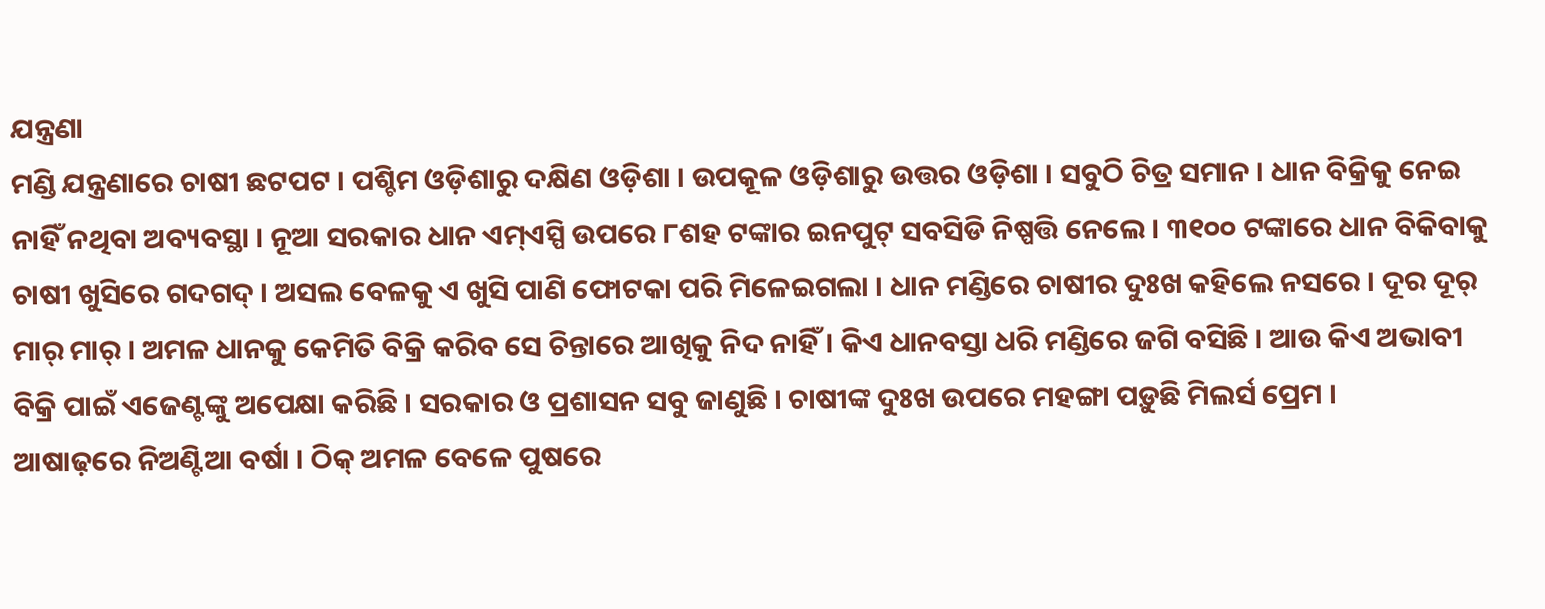ଯନ୍ତ୍ରଣା
ମଣ୍ଡି ଯନ୍ତ୍ରଣାରେ ଚାଷୀ ଛଟପଟ । ପଶ୍ଚିମ ଓଡ଼ିଶାରୁ ଦକ୍ଷିଣ ଓଡ଼ିଶା । ଉପକୂଳ ଓଡ଼ିଶାରୁ ଉତ୍ତର ଓଡ଼ିଶା । ସବୁଠି ଚିତ୍ର ସମାନ । ଧାନ ବିକ୍ରିକୁ ନେଇ ନାହିଁ ନଥିବା ଅବ୍ୟବସ୍ଥା । ନୂଆ ସରକାର ଧାନ ଏମ୍ଏସ୍ପି ଉପରେ ୮ଶହ ଟଙ୍କାର ଇନପୁଟ୍ ସବସିଡି ନିଷ୍ପତ୍ତି ନେଲେ । ୩୧୦୦ ଟଙ୍କାରେ ଧାନ ବିକିବାକୁ ଚାଷୀ ଖୁସିରେ ଗଦଗଦ୍ । ଅସଲ ବେଳକୁ ଏ ଖୁସି ପାଣି ଫୋଟକା ପରି ମିଳେଇଗଲା । ଧାନ ମଣ୍ଡିରେ ଚାଷୀର ଦୁଃଖ କହିଲେ ନସରେ । ଦୂର ଦୂର୍ ମାର୍ ମାର୍ । ଅମଳ ଧାନକୁ କେମିତି ବିକ୍ରି କରିବ ସେ ଚିନ୍ତାରେ ଆଖିକୁ ନିଦ ନାହିଁ । କିଏ ଧାନବସ୍ତା ଧରି ମଣ୍ଡିରେ ଜଗି ବସିଛି । ଆଉ କିଏ ଅଭାବୀ ବିକ୍ରି ପାଇଁ ଏଜେଣ୍ଟଙ୍କୁ ଅପେକ୍ଷା କରିଛି । ସରକାର ଓ ପ୍ରଶାସନ ସବୁ ଜାଣୁଛି । ଚାଷୀଙ୍କ ଦୁଃଖ ଉପରେ ମହଙ୍ଗା ପଡ଼ୁଛି ମିଲର୍ସ ପ୍ରେମ ।
ଆଷାଢ଼ରେ ନିଅଣ୍ଟିଆ ବର୍ଷା । ଠିକ୍ ଅମଳ ବେଳେ ପୁଷରେ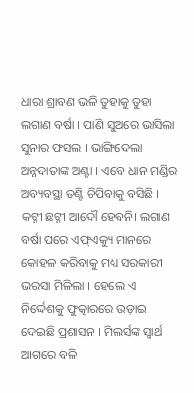ଧାରା ଶ୍ରାବଣ ଭଳି ତୁହାକୁ ତୁହା ଲଗାଣ ବର୍ଷା । ପାଣି ସୁଅରେ ଭାସିଲା ସୁନାର ଫସଲ । ଭାଙ୍ଗିଦେଲା ଅନ୍ନଦାତାଙ୍କ ଅଣ୍ଟା । ଏବେ ଧାନ ମଣ୍ଡିର ଅବ୍ୟବସ୍ଥା ତଣ୍ଟି ଚିପିବାକୁ ବସିଛି । କଟ୍ନୀ ଛଟ୍ନୀ ଆଦୌ ହେବନି। ଲଗାଣ ବର୍ଷା ପରେ ଏଫ୍ଏକ୍ୟୁ ମାନରେ କୋହଳ କରିବାକୁ ମଧ୍ୟ ସରକାରୀ ଭରସା ମିଳିଲା । ହେଲେ ଏ ନିର୍ଦ୍ଦେଶକୁ ଫୁତ୍କାରରେ ଉଡ଼ାଇ ଦେଇଛି ପ୍ରଶାସନ । ମିଲର୍ସଙ୍କ ସ୍ୱାର୍ଥ ଆଗରେ ବଳି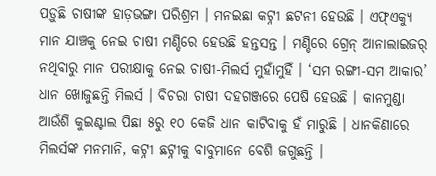ପଡ଼ୁଛି ଚାଷୀଙ୍କ ହାଡ଼ଭଙ୍ଗା ପରିଶ୍ରମ । ମନଇଛା କଟ୍ନୀ ଛଟନୀ ହେଉଛି । ଏଫ୍ଏକ୍ୟୁ ମାନ ଯାଞ୍ଚକୁ ନେଇ ଚାଷୀ ମଣ୍ଡିରେ ହେଉଛି ହନ୍ତସନ୍ତ । ମଣ୍ଡିରେ ଗ୍ରେନ୍ ଆନାଲାଇଜର୍ ନଥିବାରୁ ମାନ ପରୀକ୍ଷାକୁ ନେଇ ଚାଷୀ-ମିଲର୍ସ ମୁହାଁମୁହିଁ । ‘ସମ ରଙ୍ଗୀ-ସମ ଆକାର’ ଧାନ ଖୋଜୁଛନ୍ତି ମିଲର୍ସ । ବିଚରା ଚାଷୀ ଦହଗଞ୍ଜରେ ପେଷି ହେଉଛି । କାନମୁଣ୍ଡା ଆଉଁଶି କୁଇଣ୍ଟାଲ ପିଛା ୫ରୁ ୧୦ କେଜି ଧାନ କାଟିବାକୁ ହଁ ମାରୁଛି । ଧାନକିଣାରେ ମିଲର୍ସଙ୍କ ମନମାନି, କଟ୍ନୀ ଛଟ୍ନୀକୁ ବାବୁମାନେ ବେଶି ଜଗୁଛନ୍ତି ।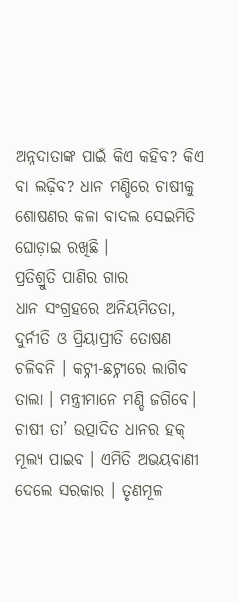ଅନ୍ନଦାତାଙ୍କ ପାଇଁ କିଏ କହିବ? କିଏ ବା ଲଢ଼ିବ? ଧାନ ମଣ୍ଡିରେ ଚାଷୀକୁ ଶୋଷଣର କଳା ବାଦଲ ସେଇମିତି ଘୋଡ଼ାଇ ରଖିଛି ।
ପ୍ରତିଶ୍ରୁତି ପାଣିର ଗାର
ଧାନ ସଂଗ୍ରହରେ ଅନିୟମିତତା, ଦୁର୍ନୀତି ଓ ପ୍ରିୟାପ୍ରୀତି ତୋଷଣ ଚଳିବନି । କଟ୍ନୀ-ଛଟ୍ନୀରେ ଲାଗିବ ତାଲା । ମନ୍ତ୍ରୀମାନେ ମଣ୍ଡି ଜଗିବେ। ଚାଷୀ ତା’ ଉତ୍ପାଦିତ ଧାନର ହକ୍ ମୂଲ୍ୟ ପାଇବ । ଏମିତି ଅଭୟବାଣୀ ଦେଲେ ସରକାର । ତୃଣମୂଳ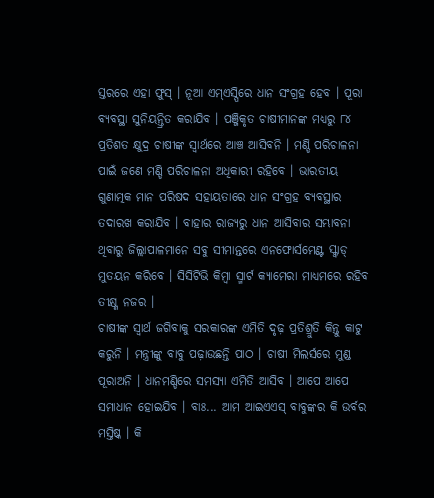ସ୍ତରରେ ଏହା ଫୁସ୍ । ନୂଆ ଏମ୍ଏସ୍ପିରେ ଧାନ ସଂଗ୍ରହ ହେବ । ପୂରା ବ୍ୟବସ୍ଥା ସୁନିୟନ୍ତ୍ରିତ କରାଯିବ । ପଞ୍ଜିକୃତ ଚାଷୀମାନଙ୍କ ମଧ୍ୟରୁ ୮୪ ପ୍ରତିଶତ କ୍ଷୁଦ୍ର ଚାଷୀଙ୍କ ସ୍ୱାର୍ଥରେ ଆଞ୍ଚ ଆସିବନି । ମଣ୍ଡି ପରିଚାଳନା ପାଇଁ ଜଣେ ମଣ୍ଡି ପରିଚାଳନା ଅଧିକାରୀ ରହିବେ । ଭାରତୀୟ ଗୁଣାତ୍ମକ ମାନ ପରିଷଦ ସହାୟତାରେ ଧାନ ସଂଗ୍ରହ ବ୍ୟବସ୍ଥାର ତଦାରଖ କରାଯିବ । ବାହାର ରାଜ୍ୟରୁ ଧାନ ଆସିବାର ସମ୍ଭାବନା ଥିବାରୁ ଜିଲ୍ଲାପାଳମାନେ ସବୁ ସୀମାନ୍ତରେ ଏନଫୋର୍ସମେଣ୍ଟ ସ୍କ୍ୱାଡ୍ ମୁତୟନ କରିବେ । ସିସିଟିଭି କିମ୍ବା ସ୍ମାର୍ଟ କ୍ୟାମେରା ମାଧ୍ୟମରେ ରହିବ ତୀକ୍ଷ୍ଣ ନଜର ।
ଚାଷୀଙ୍କ ସ୍ୱାର୍ଥ ଜଗିବାକୁ ସରକାରଙ୍କ ଏମିତି ଦୃଢ଼ ପ୍ରତିଶ୍ରୁତି କିନ୍ତୁ କାଟୁ କରୁନି । ମନ୍ତ୍ରୀଙ୍କୁ ବାବୁ ପଢ଼ାଉଛନ୍ତି ପାଠ । ଚାଷୀ ମିଲର୍ସରେ ମୁଣ୍ଡ ପୂରାଅନି । ଧାନମଣ୍ଡିରେ ସମସ୍ୟା ଏମିତି ଆସିବ । ଆପେ ଆପେ ସମାଧାନ ହୋଇଯିବ । ବାଃ... ଆମ ଆଇଏଏସ୍ ବାବୁଙ୍କର କି ଉର୍ବର ମସ୍ତିଷ୍କ । କି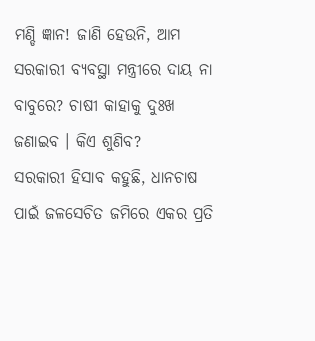ମଣ୍ଡି ଜ୍ଞାନ! ଜାଣି ହେଉନି, ଆମ ସରକାରୀ ବ୍ୟବସ୍ଥା ମନ୍ତ୍ରୀରେ ଦାୟ ନା ବାବୁରେ? ଚାଷୀ କାହାକୁ ଦୁଃଖ ଜଣାଇବ । କିଏ ଶୁଣିବ?
ସରକାରୀ ହିସାବ କହୁଛି, ଧାନଚାଷ ପାଇଁ ଜଳସେଚିତ ଜମିରେ ଏକର ପ୍ରତି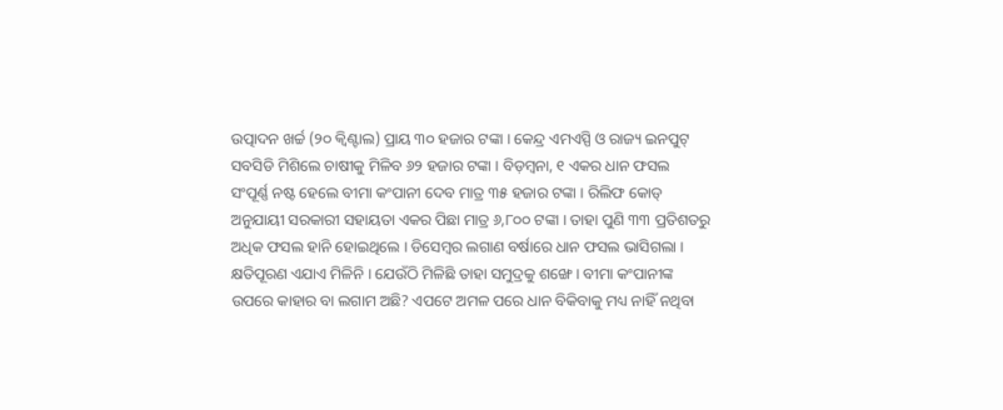ଉତ୍ପାଦନ ଖର୍ଚ୍ଚ (୨୦ କ୍ୱିଣ୍ଟାଲ) ପ୍ରାୟ ୩୦ ହଜାର ଟଙ୍କା । କେନ୍ଦ୍ର ଏମଏସ୍ପି ଓ ରାଜ୍ୟ ଇନପୁଟ୍ ସବସିଡି ମିଶିଲେ ଚାଷୀକୁ ମିଳିବ ୬୨ ହଜାର ଟଙ୍କା । ବିଡ଼ମ୍ବନା, ୧ ଏକର ଧାନ ଫସଲ ସଂପୂର୍ଣ୍ଣ ନଷ୍ଟ ହେଲେ ବୀମା କଂପାନୀ ଦେବ ମାତ୍ର ୩୫ ହଜାର ଟଙ୍କା । ରିଲିଫ କୋଡ୍ ଅନୁଯାୟୀ ସରକାରୀ ସହାୟତା ଏକର ପିଛା ମାତ୍ର ୬,୮୦୦ ଟଙ୍କା । ତାହା ପୁଣି ୩୩ ପ୍ରତିଶତରୁ ଅଧିକ ଫସଲ ହାନି ହୋଇଥିଲେ । ଡିସେମ୍ବର ଲଗାଣ ବର୍ଷାରେ ଧାନ ଫସଲ ଭାସିଗଲା । କ୍ଷତିପୂରଣ ଏଯାଏ ମିଳିନି । ଯେଉଁଠି ମିଳିଛି ତାହା ସମୁଦ୍ରକୁ ଶଙ୍ଖେ । ବୀମା କଂପାନୀଙ୍କ ଉପରେ କାହାର ବା ଲଗାମ ଅଛି? ଏପଟେ ଅମଳ ପରେ ଧାନ ବିକିବାକୁ ମଧ୍ୟ ନାହିଁ ନଥିବା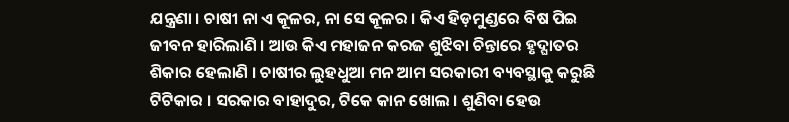ଯନ୍ତ୍ରଣା । ଚାଷୀ ନା ଏ କୂଳର, ନା ସେ କୂଳର । କିଏ ହିଡ଼ମୁଣ୍ଡରେ ବିଷ ପିଇ ଜୀବନ ହାରିଲାଣି । ଆଉ କିଏ ମହାଜନ କରଜ ଶୁଝିବା ଚିନ୍ତାରେ ହୃଦ୍ଘାତର ଶିକାର ହେଲାଣି । ଚାଷୀର ଲୁହଧୁଆ ମନ ଆମ ସରକାରୀ ବ୍ୟବସ୍ଥାକୁ କରୁଛି ଟିଟିକାର । ସରକାର ବାହାଦୁର, ଟିକେ କାନ ଖୋଲ । ଶୁଣିବା ହେଉ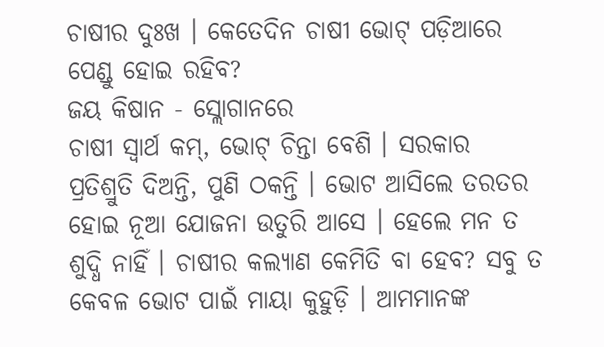ଚାଷୀର ଦୁଃଖ । କେତେଦିନ ଚାଷୀ ଭୋଟ୍ ପଡ଼ିଆରେ ପେଣ୍ଡୁ ହୋଇ ରହିବ?
ଜୟ କିଷାନ - ସ୍ଲୋଗାନରେ
ଚାଷୀ ସ୍ୱାର୍ଥ କମ୍, ଭୋଟ୍ ଚିନ୍ତା ବେଶି । ସରକାର ପ୍ରତିଶ୍ରୁତି ଦିଅନ୍ତି, ପୁଣି ଠକନ୍ତି । ଭୋଟ ଆସିଲେ ତରତର ହୋଇ ନୂଆ ଯୋଜନା ଉତୁରି ଆସେ । ହେଲେ ମନ ତ ଶୁଦ୍ଧି ନାହିଁ । ଚାଷୀର କଲ୍ୟାଣ କେମିତି ବା ହେବ? ସବୁ ତ କେବଳ ଭୋଟ ପାଇଁ ମାୟା କୁହୁଡ଼ି । ଆମମାନଙ୍କ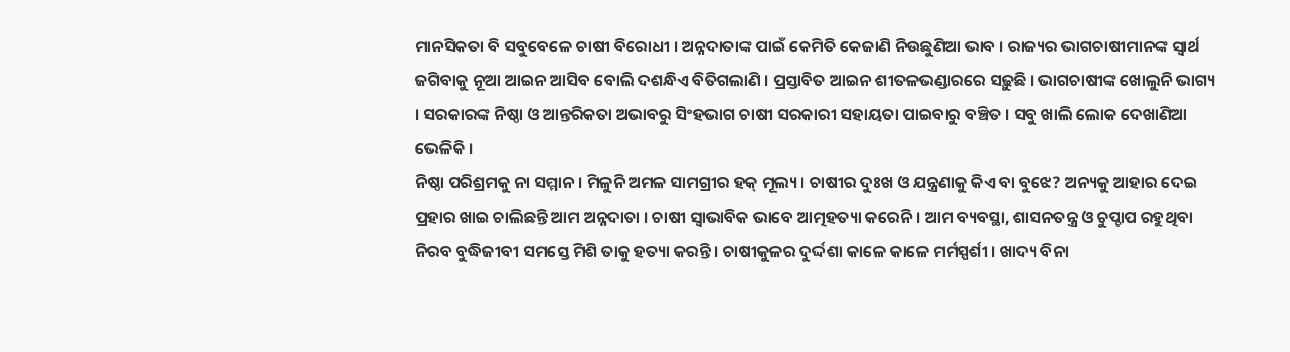ମାନସିକତା ବି ସବୁବେଳେ ଚାଷୀ ବିରୋଧୀ । ଅନ୍ନଦାତାଙ୍କ ପାଇଁ କେମିତି କେଜାଣି ନିଉଛୁଣିଆ ଭାବ । ରାଜ୍ୟର ଭାଗଚାଷୀମାନଙ୍କ ସ୍ୱାର୍ଥ ଜଗିବାକୁ ନୂଆ ଆଇନ ଆସିବ ବୋଲି ଦଶନ୍ଧିଏ ବିତିଗଲାଣି । ପ୍ରସ୍ତାବିତ ଆଇନ ଶୀତଳଭଣ୍ଡାରରେ ସଢ଼ୁଛି । ଭାଗଚାଷୀଙ୍କ ଖୋଲୁନି ଭାଗ୍ୟ । ସରକାରଙ୍କ ନିଷ୍ଠା ଓ ଆନ୍ତରିକତା ଅଭାବରୁ ସିଂହଭାଗ ଚାଷୀ ସରକାରୀ ସହାୟତା ପାଇବାରୁ ବଞ୍ଚିତ । ସବୁ ଖାଲି ଲୋକ ଦେଖାଣିଆ ଭେଳିକି ।
ନିଷ୍ଠା ପରିଶ୍ରମକୁ ନା ସମ୍ମାନ । ମିଳୁନି ଅମଳ ସାମଗ୍ରୀର ହକ୍ ମୂଲ୍ୟ । ଚାଷୀର ଦୁଃଖ ଓ ଯନ୍ତ୍ରଣାକୁ କିଏ ବା ବୁଝେ? ଅନ୍ୟକୁ ଆହାର ଦେଇ ପ୍ରହାର ଖାଇ ଚାଲିଛନ୍ତି ଆମ ଅନ୍ନଦାତା । ଚାଷୀ ସ୍ୱାଭାବିକ ଭାବେ ଆତ୍ମହତ୍ୟା କରେନି । ଆମ ବ୍ୟବସ୍ଥା, ଶାସନତନ୍ତ୍ର ଓ ଚୁପ୍ଚାପ ରହୁଥିବା ନିରବ ବୁଦ୍ଧିଜୀବୀ ସମସ୍ତେ ମିଶି ତାକୁ ହତ୍ୟା କରନ୍ତି । ଚାଷୀକୁଳର ଦୁର୍ଦ୍ଦଶା କାଳେ କାଳେ ମର୍ମସ୍ପର୍ଶୀ । ଖାଦ୍ୟ ବିନା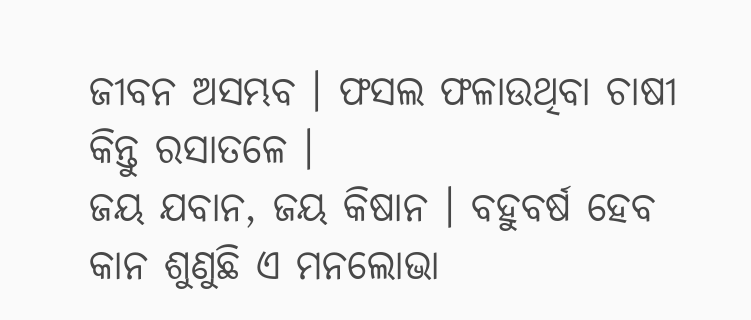ଜୀବନ ଅସମ୍ଭବ । ଫସଲ ଫଳାଉଥିବା ଚାଷୀ କିନ୍ତୁ ରସାତଳେ ।
ଜୟ ଯବାନ, ଜୟ କିଷାନ । ବହୁବର୍ଷ ହେବ କାନ ଶୁଣୁଛି ଏ ମନଲୋଭା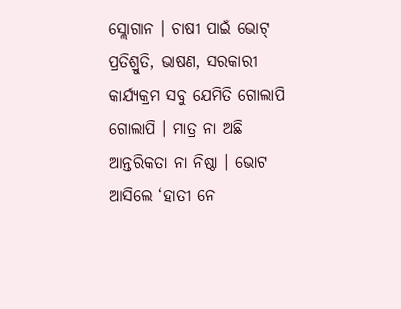ସ୍ଲୋଗାନ । ଚାଷୀ ପାଇଁ ଭୋଟ୍ ପ୍ରତିଶ୍ରୁତି, ଭାଷଣ, ସରକାରୀ କାର୍ଯ୍ୟକ୍ରମ ସବୁ ଯେମିତି ଗୋଲାପି ଗୋଲାପି । ମାତ୍ର ନା ଅଛି ଆନ୍ତରିକତା ନା ନିଷ୍ଠା । ଭୋଟ ଆସିଲେ ‘ହାତୀ ନେ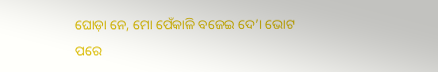ଘୋଡ଼ା ନେ, ମୋ ପେଁକାଳି ବଜେଇ ଦେ’। ଭୋଟ ପରେ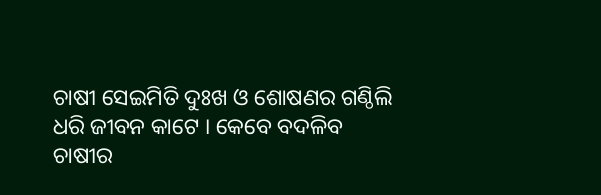ଚାଷୀ ସେଇମିତି ଦୁଃଖ ଓ ଶୋଷଣର ଗଣ୍ଠିଲି ଧରି ଜୀବନ କାଟେ । କେବେ ବଦଳିବ ଚାଷୀର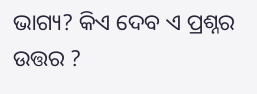ଭାଗ୍ୟ? କିଏ ଦେବ ଏ ପ୍ରଶ୍ନର ଉତ୍ତର ?